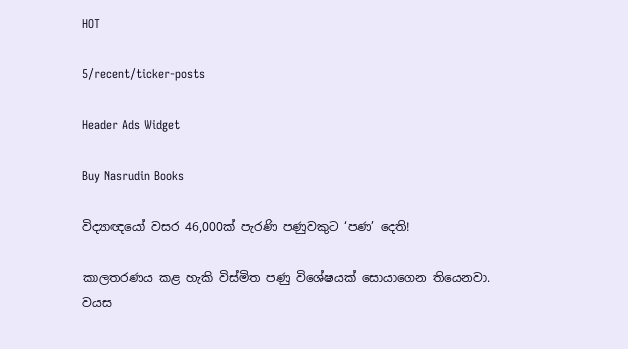HOT

5/recent/ticker-posts

Header Ads Widget

Buy Nasrudin Books

විද්‍යාඥයෝ වසර 46,000ක් පැරණි පණුවකුට ‘පණ’ දෙති!

කාලතරණය කළ හැකි විස්මිත පණු විශේෂයක් සොයාගෙන තියෙනවා. වයස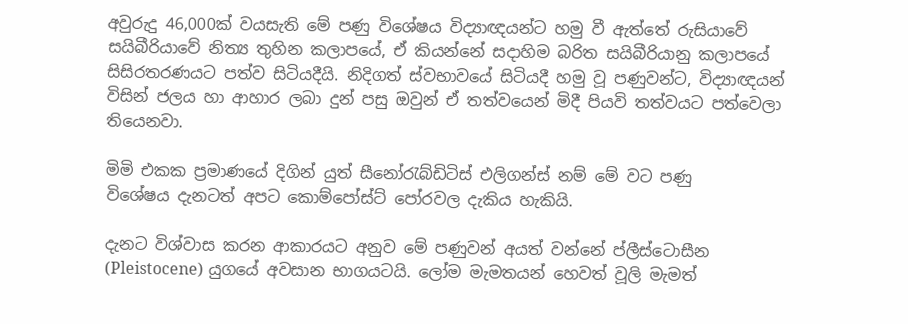අවුරුදු 46,000ක් වයසැති මේ පණු විශේෂය විද්‍යාඥයන්ට හමු වී ඇත්තේ රුසියාවේ සයිබීරියාවේ නිත්‍ය තුහින කලාපයේ, ඒ කියන්නේ සදාහිම බරිත සයිබීරියානු කලාපයේ සිසිරතරණයට පත්ව සිටියදීයි. නිදිගත් ස්වභාවයේ සිටියදී හමු වූ පණුවන්ට, විද්‍යාඥයන් විසින් ජලය හා ආහාර ලබා දුන් පසු ඔවුන් ඒ තත්වයෙන් මිදී පියවි තත්වයට පත්වෙලා තියෙනවා.

මිමි එකක ප්‍රමාණයේ දිගින් යුත් සීනෝරැබ්ඩිටිස් එලිගන්ස් නම් මේ වට පණු
විශේෂය දැනටත් අපට කොම්පෝස්ට් පෝරවල දැකිය හැකියි.

දැනට විශ්වාස කරන ආකාරයට අනුව මේ පණුවන් අයත් වන්නේ ප්ලීස්ටොසීන (Pleistocene) යුගයේ අවසාන භාගයටයි. ලෝම මැමතයන් හෙවත් වූලි මැමත්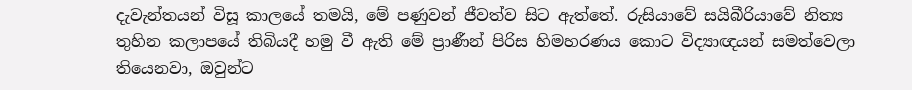දැවැන්තයන් විසූ කාලයේ තමයි, මේ පණුවන් ජීවත්ව සිට ඇත්තේ. රුසියාවේ සයිබීරියාවේ නිත්‍ය තුහින කලාපයේ තිබියදී හමු වී ඇති මේ ප්‍රාණීන් පිරිස හිමහරණය කොට විද්‍යාඥයන් සමත්වෙලා තියෙනවා, ඔවුන්ට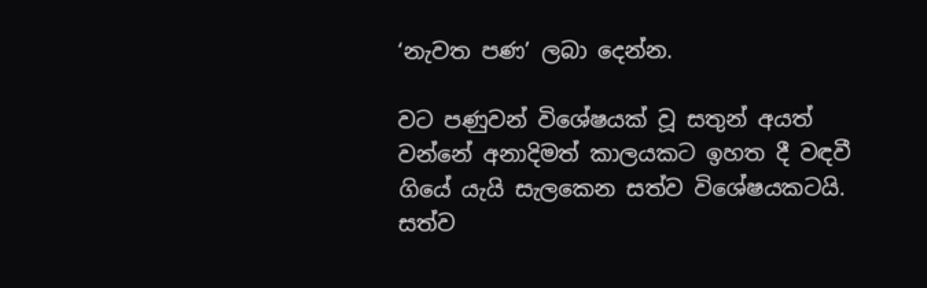‘නැවත පණ’ ලබා දෙන්න.

වට පණුවන් විශේෂයක් වූ සතුන් අයත් වන්නේ අනාදිමත් කාලයකට ඉහත දී වඳවී ගියේ යැයි සැලකෙන සත්ව විශේෂයකටයි. සත්ව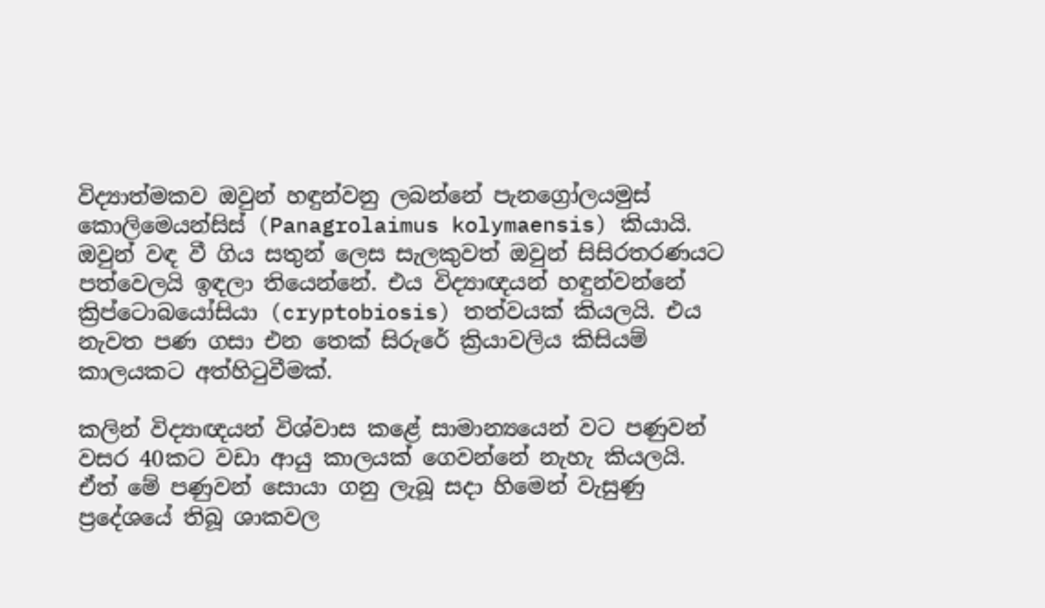විද්‍යාත්මකව ඔවුන් හඳුන්වනු ලබන්නේ පැනග්‍රෝලයමුස් කොලිමෙයන්සිස් (Panagrolaimus kolymaensis) කියායි. ඔවුන් වඳ වී ගිය සතුන් ලෙස සැලකුවත් ඔවුන් සිසිරතරණයට පත්වෙලයි ඉඳලා තියෙන්නේ. එය විද්‍යාඥයන් හඳුන්වන්නේ ක්‍රිප්ටොබයෝසියා (cryptobiosis) තත්වයක් කියලයි. එය නැවත පණ ගසා එන තෙක් සිරුරේ ක්‍රියාවලිය කිසියම් කාලයකට අත්හිටුවීමක්.

කලින් විද්‍යාඥයන් විශ්වාස කළේ සාමාන්‍යයෙන් වට පණුවන් වසර 40කට වඩා ආයු කාලයක් ගෙවන්නේ නැහැ කියලයි. ඒත් මේ පණුවන් සොයා ගනු ලැබූ සදා හිමෙන් වැසුණු ප්‍රදේශයේ තිබූ ශාකවල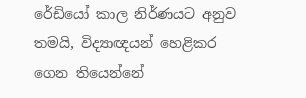රේඩියෝ කාල නිර්ණයට අනුව තමයි, විද්‍යාඥයන් හෙළිකර ගෙන තියෙන්නේ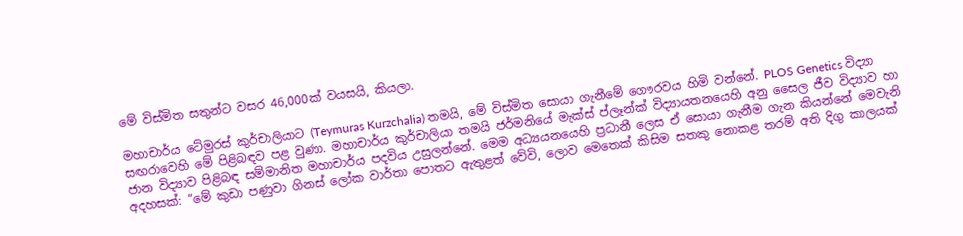මේ විස්මිත සතුන්ට වසර 46,000ක් වයසයි, කියලා.

මහාචාර්ය ටේමුරස් කුර්චාලියාට (Teymuras Kurzchalia) තමයි, මේ විස්මිත සොයා ගැනීමේ ගෞරවය හිමි වන්නේ. PLOS Genetics විද්‍යා සඟරාවෙහි මේ පිළිබඳව පළ වුණා. මහාචාර්ය කුර්චාලියා තමයි ජර්මනියේ මැක්ස් ප්ලෑන්ක් විද්‍යායතනයෙහි අනු සෛල ජීව විද්‍යාව හා ජාන විද්‍යාව පිළිබඳ සම්මානිත මහාචාර්ය පදවිය උසුලන්නේ. මෙම අධ්‍යයනයෙහි ප්‍රධානී ලෙස ඒ සොයා ගැනීම ගැන කියන්නේ මෙවැනි අදහසක්: “මේ කුඩා පණුවා ගිනස් ලෝක වාර්තා පොතට ඇතුළත් වේවි, ලොව මෙතෙක් කිසිම සතකු නොකළ තරම් අති දිගු කාලයක්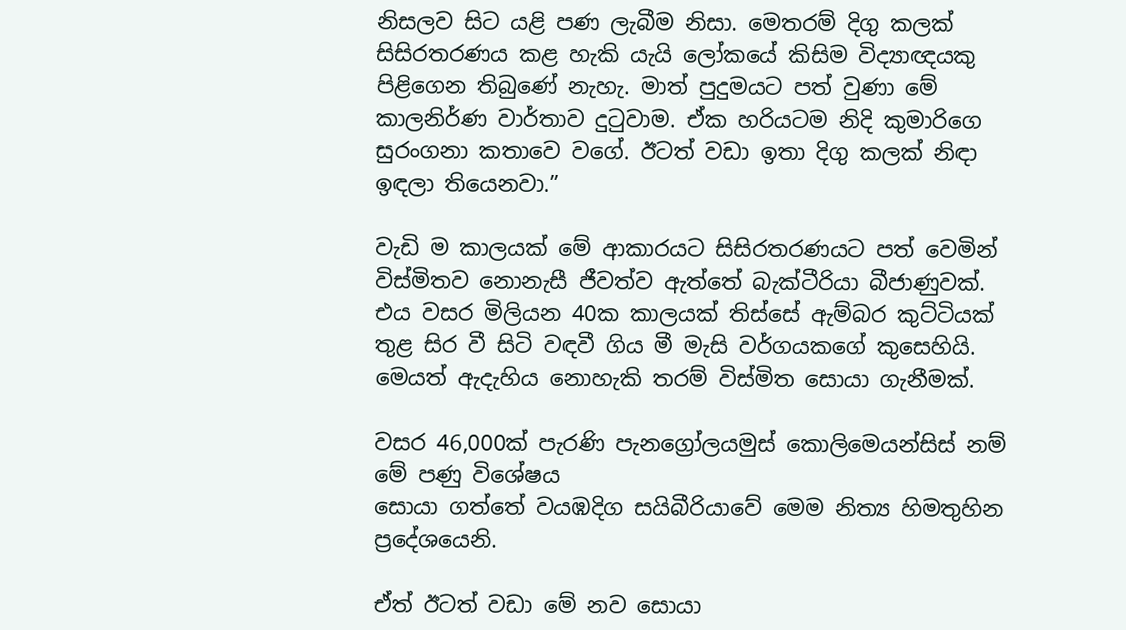නිසලව සිට යළි පණ ලැබීම නිසා. මෙතරම් දිගු කලක් සිසිරතරණය කළ හැකි යැයි ලෝකයේ කිසිම විද්‍යාඥයකු පිළිගෙන තිබුණේ නැහැ. මාත් පුදුමයට පත් වුණා මේ කාලනිර්ණ වාර්තාව දුටුවාම. ඒක හරියටම නිදි කුමාරිගෙ සුරංගනා කතාවෙ වගේ. ඊටත් වඩා ඉතා දිගු කලක් නිඳා ඉඳලා තියෙනවා.”

වැඩි ම කාලයක් මේ ආකාරයට සිසිරතරණයට පත් වෙමින් විස්මිතව නොනැසී ජීවත්ව ඇත්තේ බැක්ටීරියා බීජාණුවක්. එය වසර මිලියන 40ක කාලයක් තිස්සේ ඇම්බර කුට්ටියක් තුළ සිර වී සිටි වඳවී ගිය මී මැසි වර්ගයකගේ කුසෙහියි. මෙයත් ඇදැහිය නොහැකි තරම් විස්මිත සොයා ගැනීමක්.

වසර 46,000ක් පැරණි පැනග්‍රෝලයමුස් කොලිමෙයන්සිස් නම් මේ පණු විශේෂය
සොයා ගත්තේ වයඹදිග සයිබීරියාවේ මෙම නිත්‍ය හිමතුහින ප්‍රදේශයෙනි.

ඒත් ඊටත් වඩා මේ නව සොයා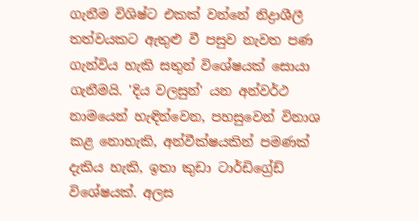ගැනීම විශිෂ්ට එකක් වන්නේ නිද්‍රාශීලී තත්වයකට ඇතුළු වී පසුව නැවත පණ ගැන්විය හැකි සතුන් විශේෂයක් සොයා ගැනීමයි. 'දිය වලසුන්' යන අන්වර්ථ නාමයෙන් හැඳින්වෙන, පහසුවෙන් විනාශ කළ නොහැකි, අන්වීක්ෂයකින් පමණක් දැකිය හැකි, ඉතා කුඩා ටාර්ඩිග්‍රේඩ් වි‍ශේෂයක්. අලස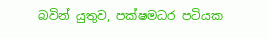බවින් යුතුව, පක්ෂමධර පටියක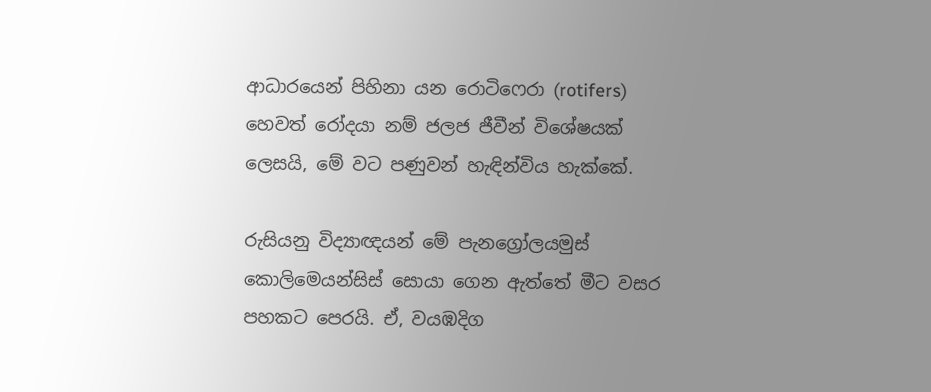ආධාරයෙන් පිහිනා යන රොටිෆෙරා (rotifers) හෙවත් රෝදයා නම් ජලජ ජීවීන් විශේෂයක් ලෙසයි, මේ වට පණුවන් හැඳින්විය හැක්කේ.

රුසියනු විද්‍යාඥයන් මේ පැනග්‍රෝලයමුස් කොලිමෙයන්සිස් සොයා ගෙන ඇත්තේ මීට වසර පහකට පෙරයි. ඒ, වයඹදිග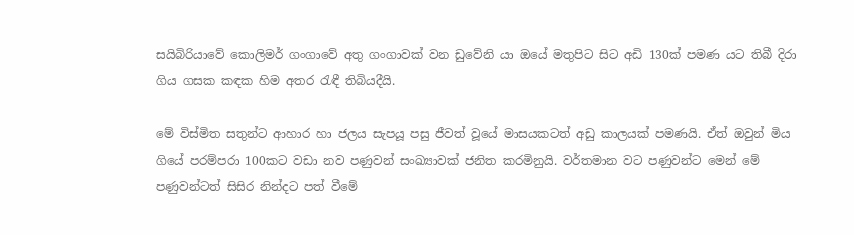සයිබිරියාවේ කොලිමර් ගංගාවේ අතු ගංගාවක් වන ඩුවේනි යා ඔයේ මතුපිට සිට අඩි 130ක් පමණ යට තිබී දිරා ගිය ගසක කඳක හිම අතර රැඳී තිබියදීයි.

මේ විස්මිත සතුන්ට ආහාර හා ජලය සැපයූ පසු ජීවත් වූයේ මාසයකටත් අඩු කාලයක් පමණයි. ඒත් ඔවුන් මිය ගියේ පරම්පරා 100කට වඩා නව පණුවන් සංඛ්‍යාවක් ජනිත කරමිනුයි. වර්තමාන වට පණුවන්ට මෙන් මේ පණුවන්ටත් සිසිර නින්දට පත් වීමේ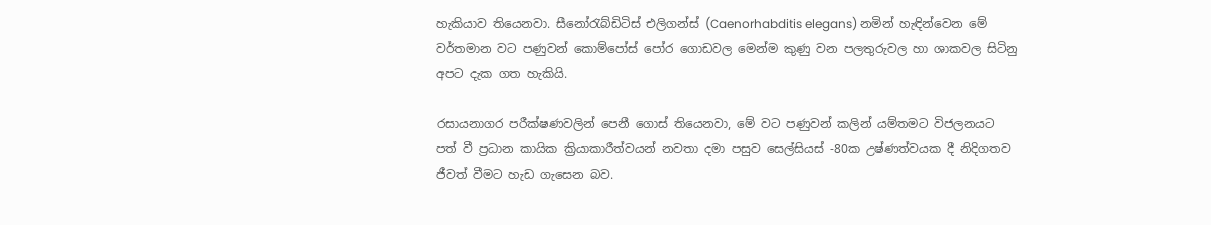හැකියාව තියෙනවා. සීනෝරැබ්ඩිටිස් එලිගන්ස් (Caenorhabditis elegans) නමින් හැඳින්වෙන මේ වර්තමාන වට පණුවන් කොම්පෝස් පෝර ගොඩවල මෙන්ම කුණු වන පලතුරුවල හා ශාකවල සිටිනු අපට දැක ගත හැකියි.

රසායනාගර පරීක්ෂණවලින් පෙනී ගොස් තියෙනවා, මේ වට පණුවන් කලින් යම්තමට විජලනයට පත් වී ප්‍රධාන කායික ක්‍රියාකාරීත්වයන් නවතා දමා පසුව සෙල්සියස් -80ක උෂ්ණත්වයක දී නිදිගතව ජීවත් වීමට හැඩ ගැසෙන බව.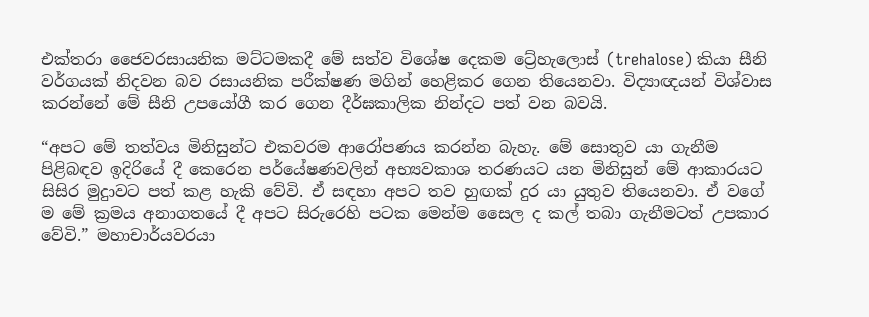එක්තරා ජෛවරසායනික මට්ටමකදී මේ සත්ව විශේෂ දෙකම ට්‍රේ‍හැලොස් (trehalose) කියා සීනි වර්ගයක් නිදවන බව රසායනික පරීක්ෂණ මගින් හෙළිකර ගෙන තියෙනවා. විද්‍යාඥයන් විශ්වාස කරන්නේ මේ සීනි උපයෝගී කර ගෙන දීර්ඝකාලික නින්දට පත් වන බවයි.

“අපට මේ තත්වය මිනිසුන්ට එකවරම ආරෝපණය කරන්න බැහැ. මේ සොතුව යා ගැනීම පිළිබඳව ඉදිරියේ දී කෙරෙන පර්යේෂණවලින් අභ්‍යවකාශ තරණයට යන මිනිසුන් මේ ආකාරයට සිසිර මුදුාවට පත් කළ හැකි වේවි. ඒ සඳහා අපට තව හුඟක් දුර යා යුතුව තියෙනවා. ඒ වගේ ම මේ ක්‍රමය අනාගතයේ දී අපට සිරුරෙහි පටක මෙන්ම සෛල ද කල් තබා ගැනීමටත් උපකාර වේවි.” මහාචාර්යවරයා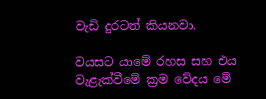වැඩි දුරටත් කියනවා.

වයසට යාමේ රහස සහ එය වැළැක්වීමේ ක්‍රම වේදය මේ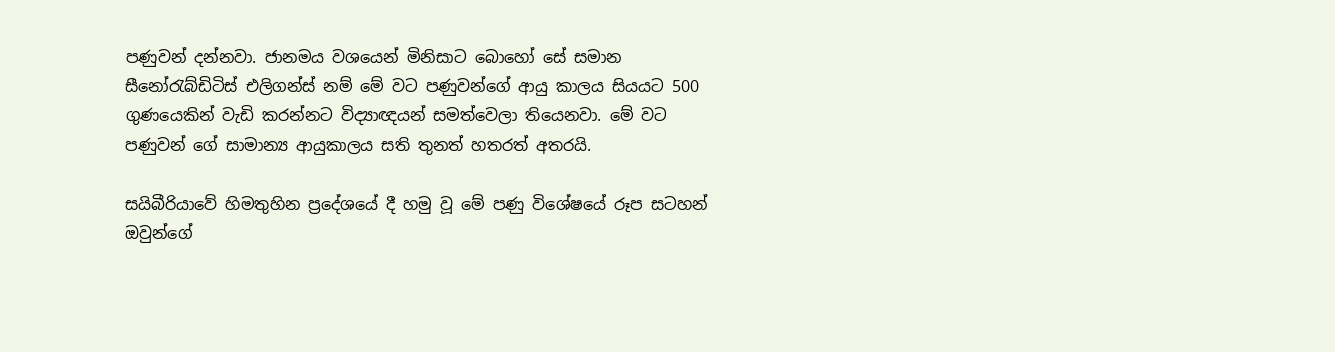පණුවන් දන්නවා. ජානමය වශයෙන් මිනිසාට බොහෝ සේ සමාන සීනෝරැබ්ඩිටිස් එලිගන්ස් නම් මේ වට පණුවන්ගේ ආයු කාලය සියයට 500 ගුණයෙකින් වැඩි කරන්නට විද්‍යාඥයන් සමත්වෙලා තියෙනවා. මේ වට පණුවන් ගේ සාමාන්‍ය ආයුකාලය සති තුනත් හතරත් අතරයි.

සයිබීරියාවේ හිමතුහින ප්‍රදේශයේ දී හමු වූ මේ පණු විශේෂයේ රූප සටහන්
ඔවුන්ගේ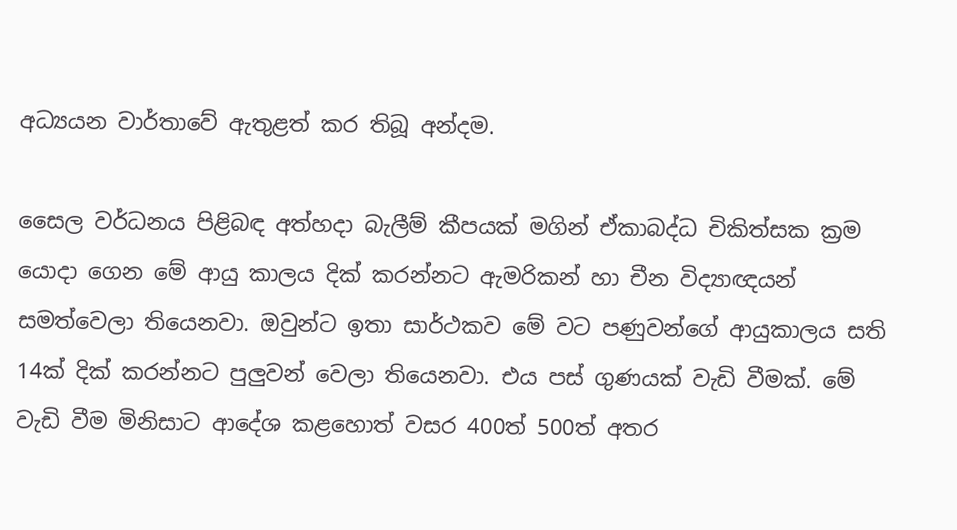අධ්‍යයන වාර්තාවේ ඇතුළත් කර තිබූ අන්දම.

සෛල වර්ධනය පිළිබඳ අත්හදා බැලීම් කීපයක් මගින් ඒකාබද්ධ චිකිත්සක ක්‍රම යොදා ගෙන මේ ආයු කාලය දික් කරන්නට ඇමරිකන් හා චීන විද්‍යාඥයන් සමත්වෙලා තියෙනවා. ඔවුන්ට ඉතා සාර්ථකව මේ වට පණුවන්ගේ ආයුකාලය සති 14ක් දික් කරන්නට පුලුවන් වෙලා තියෙනවා. එය පස් ගුණයක් වැඩි වීමක්. මේ වැඩි වීම මිනිසාට ආදේශ කළහොත් වසර 400ත් 500ත් අතර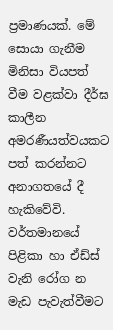ප්‍රමාණයක්. මේ සොයා ගැනීම මිනිසා වියපත් වීම වළක්වා දීර්ඝ කාලීන අමරණීයත්වයකට පත් කරන්නට අනාගතයේ දී හැකිවේවි. වර්තමානයේ පිළිකා හා ඒඩ්ස් වැනි රෝග න මැඩ පැවැත්වීමට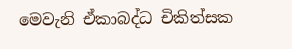මෙවැනි ඒකාබද්ධ චිකිත්සක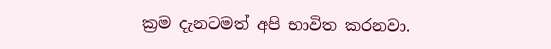ක්‍රම දැනටමත් අපි භාවිත කරනවා.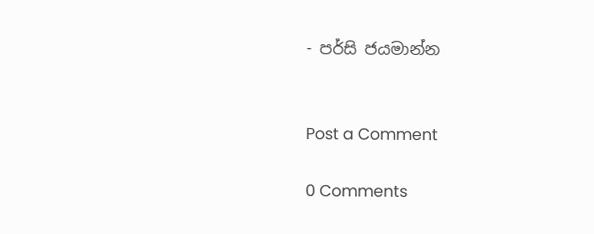- පර්සි ජයමාන්න


Post a Comment

0 Comments